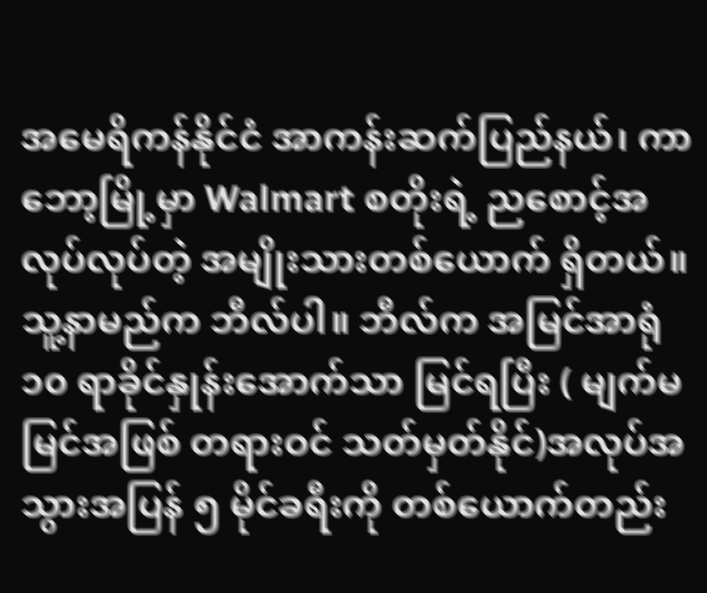အမေရိကန်နိုင်ငံ အာကန်းဆက်ပြည်နယ်၊ ကာဘော့မြို့မှာ Walmart စတိုးရဲ့ ညစောင့်အလုပ်လုပ်တဲ့ အမျိုးသားတစ်ယောက် ရှိတယ်။ သူ့နာမည်က ဘီလ်ပါ။ ဘီလ်က အမြင်အာရုံ ၁၀ ရာခိုင်နှုန်းအောက်သာ မြင်ရပြီး ( မျက်မမြင်အဖြစ် တရားဝင် သတ်မှတ်နိုင်)အလုပ်အသွားအပြန် ၅ မိုင်ခရီးကို တစ်ယောက်တည်း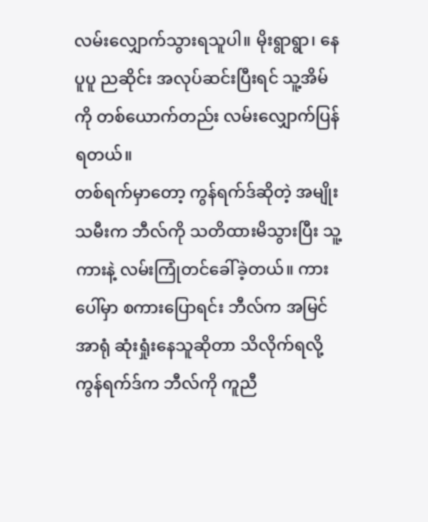လမ်းလျှောက်သွားရသူပါ။ မိုးရွာရွာ၊ နေပူပူ ညဆိုင်း အလုပ်ဆင်းပြီးရင် သူ့အိမ်ကို တစ်ယောက်တည်း လမ်းလျှောက်ပြန်ရတယ်။
တစ်ရက်မှာတော့ ကွန်ရက်ဒ်ဆိုတဲ့ အမျိုးသမီးက ဘီလ်ကို သတိထားမိသွားပြီး သူ့ကားနဲ့ လမ်းကြုံတင်ခေါ်ခဲ့တယ်။ ကားပေါ်မှာ စကားပြောရင်း ဘီလ်က အမြင်အာရုံ ဆုံးရှုံးနေသူဆိုတာ သိလိုက်ရလို့ ကွန်ရက်ဒ်က ဘီလ်ကို ကူညီ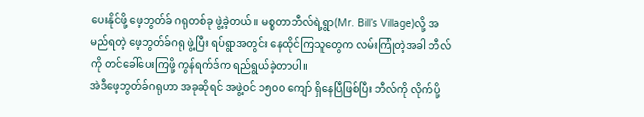ပေးနိုင်ဖို့ ဖေ့ဘွတ်ခ် ဂရုတစ်ခု ဖွဲ့ခဲ့တယ်။ မစ္စတာဘီလ်ရဲ့ရွာ(Mr. Bill’s Village)လို့ အမည်ရတဲ့ ဖေ့ဘွတ်ခ်ဂရု ဖွဲ့ပြီး ရပ်ရွာအတွင်း နေထိုင်ကြသူတွေက လမ်းကြုံတဲ့အခါ ဘီလ်ကို တင်ခေါ်ပေးကြဖို့ ကွန်ရက်ဒ်က ရည်ရွယ်ခဲ့တာပါ။
အဲဒီဖေ့ဘွတ်ခ်ဂရုဟာ အခုဆိုရင် အဖွဲ့ဝင် ၁၅၀၀ ကျော် ရှိနေပြီဖြစ်ပြီး ဘီလ်ကို လိုက်ပို့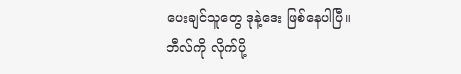ပေးချင်သူတွေ ဒုနဲ့ဒေး ဖြစ်နေပါပြီ။ ဘီလ်ကို လိုက်ပို့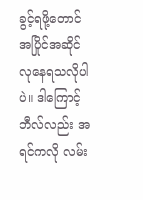ခွင့်ရဖို့တောင် အပြိုင်အဆိုင် လုနေရသလိုပါပဲ။ ဒါကြောင့် ဘီလ်လည်း အရင်ကလို လမ်း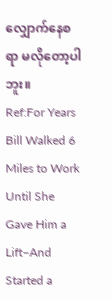လျှောက်နေစရာ မလိုတော့ပါဘူး။
Ref:For Years Bill Walked 6 Miles to Work Until She Gave Him a Lift–And Started a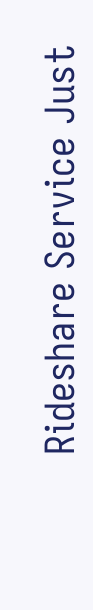Rideshare Service Just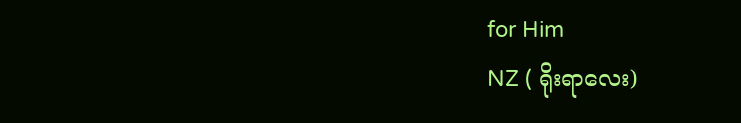for Him
NZ ( ရိုးရာလေး)